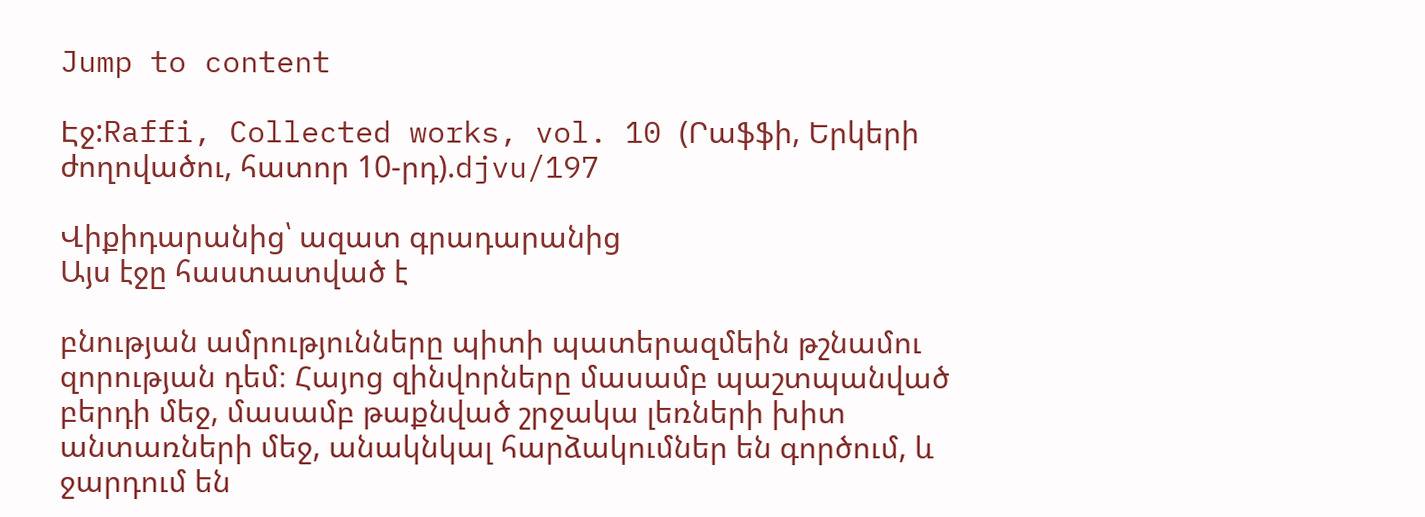Jump to content

Էջ:Raffi, Collected works, vol. 10 (Րաֆֆի, Երկերի ժողովածու, հատոր 10-րդ).djvu/197

Վիքիդարանից՝ ազատ գրադարանից
Այս էջը հաստատված է

բնության ամրությունները պիտի պատերազմեին թշնամու զորության դեմ։ Հայոց զինվորները մասամբ պաշտպանված բերդի մեջ, մասամբ թաքնված շրջակա լեռների խիտ անտառների մեջ, անակնկալ հարձակումներ են գործում, և ջարդում են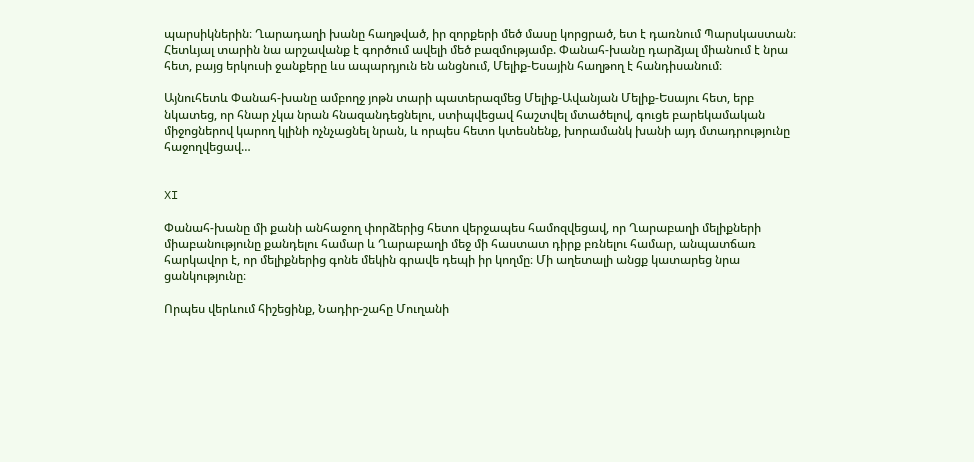պարսիկներին։ Ղարադաղի խանը հաղթված, իր զորքերի մեծ մասը կորցրած, ետ է դառնում Պարսկաստան։ Հետևյալ տարին նա արշավանք է գործում ավելի մեծ բազմությամբ. Փանահ-խանը դարձյալ միանում է նրա հետ, բայց երկուսի ջանքերը ևս ապարդյուն են անցնում, Մելիք-Եսային հաղթող է հանդիսանում։

Այնուհետև Փանահ-խանը ամբողջ յոթն տարի պատերազմեց Մելիք-Ավանյան Մելիք-Եսայու հետ, երբ նկատեց, որ հնար չկա նրան հնազանդեցնելու, ստիպվեցավ հաշտվել մտածելով, գուցե բարեկամական միջոցներով կարող կլինի ոչնչացնել նրան, և որպես հետո կտեսնենք, խորամանկ խանի այդ մտադրությունը հաջողվեցավ…


XI

Փանահ-խանը մի քանի անհաջող փորձերից հետո վերջապես համոզվեցավ, որ Ղարաբաղի մելիքների միաբանությունը քանդելու համար և Ղարաբաղի մեջ մի հաստատ դիրք բռնելու համար, անպատճառ հարկավոր է, որ մելիքներից գոնե մեկին գրավե դեպի իր կողմը։ Մի աղետալի անցք կատարեց նրա ցանկությունը։

Որպես վերևում հիշեցինք, Նադիր-շահը Մուղանի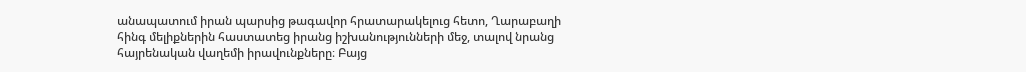անապատում իրան պարսից թագավոր հրատարակելուց հետո, Ղարաբաղի հինգ մելիքներին հաստատեց իրանց իշխանությունների մեջ, տալով նրանց հայրենական վաղեմի իրավունքները։ Բայց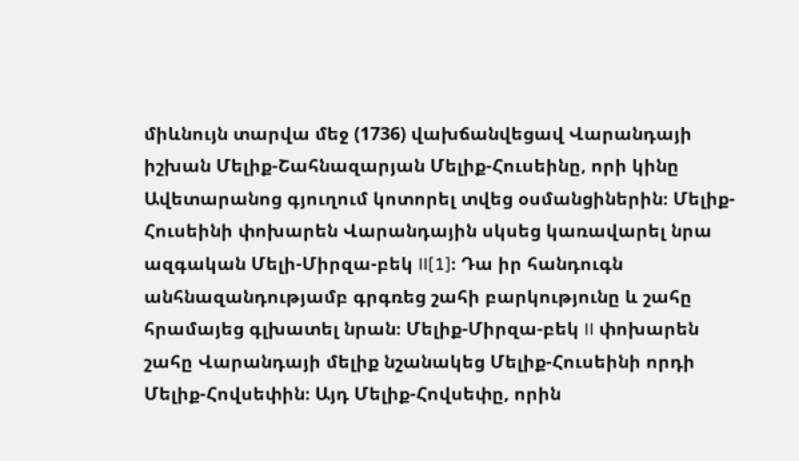միևնույն տարվա մեջ (1736) վախճանվեցավ Վարանդայի իշխան Մելիք-Շահնազարյան Մելիք-Հուսեինը, որի կինը Ավետարանոց գյուղում կոտորել տվեց օսմանցիներին։ Մելիք-Հուսեինի փոխարեն Վարանդային սկսեց կառավարել նրա ազգական Մելի-Միրզա-բեկ II[1]։ Դա իր հանդուգն անհնազանդությամբ գրգռեց շահի բարկությունը և շահը հրամայեց գլխատել նրան։ Մելիք-Միրզա-բեկ II փոխարեն շահը Վարանդայի մելիք նշանակեց Մելիք-Հուսեինի որդի Մելիք-Հովսեփին։ Այդ Մելիք-Հովսեփը, որին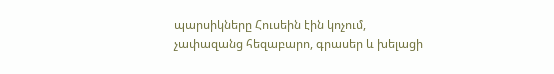պարսիկները Հուսեին էին կոչում, չափազանց հեզաբարո, գրասեր և խելացի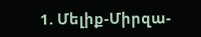1. Մելիք-Միրզա-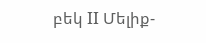բեկ II Մելիք-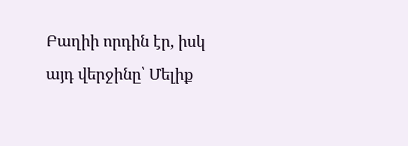Բաղիի որդին էր, իսկ այդ վերջինը՝ Մելիք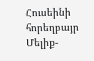Հուսեինի հորեղբայր Մելիք-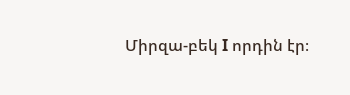Միրզա-բեկ I որդին էր։